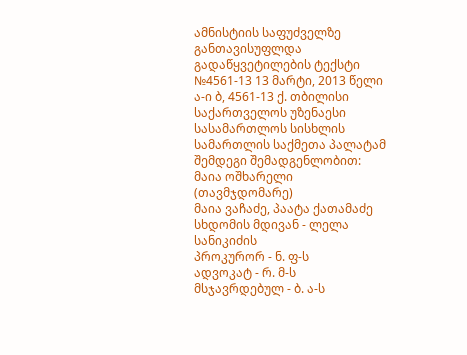ამნისტიის საფუძველზე განთავისუფლდა
გადაწყვეტილების ტექსტი
№4561-13 13 მარტი, 2013 წელი
ა-ი ბ, 4561-13 ქ. თბილისი
საქართველოს უზენაესი სასამართლოს სისხლის სამართლის საქმეთა პალატამ შემდეგი შემადგენლობით:
მაია ოშხარელი (თავმჯდომარე)
მაია ვაჩაძე, პაატა ქათამაძე
სხდომის მდივან - ლელა სანიკიძის
პროკურორ - ნ. ფ-ს
ადვოკატ - რ. მ-ს
მსჯავრდებულ - ბ. ა-ს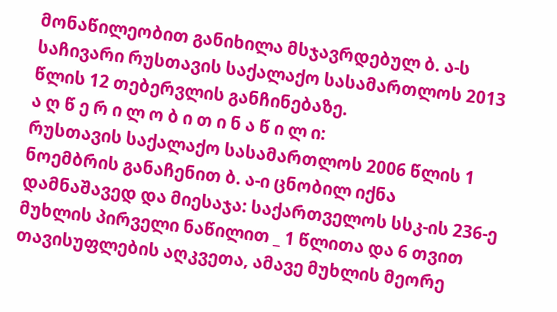მონაწილეობით განიხილა მსჯავრდებულ ბ. ა-ს საჩივარი რუსთავის საქალაქო სასამართლოს 2013 წლის 12 თებერვლის განჩინებაზე.
ა ღ წ ე რ ი ლ ო ბ ი თ ი ნ ა წ ი ლ ი:
რუსთავის საქალაქო სასამართლოს 2006 წლის 1 ნოემბრის განაჩენით ბ. ა-ი ცნობილ იქნა დამნაშავედ და მიესაჯა: საქართველოს სსკ-ის 236-ე მუხლის პირველი ნაწილით _ 1 წლითა და 6 თვით თავისუფლების აღკვეთა, ამავე მუხლის მეორე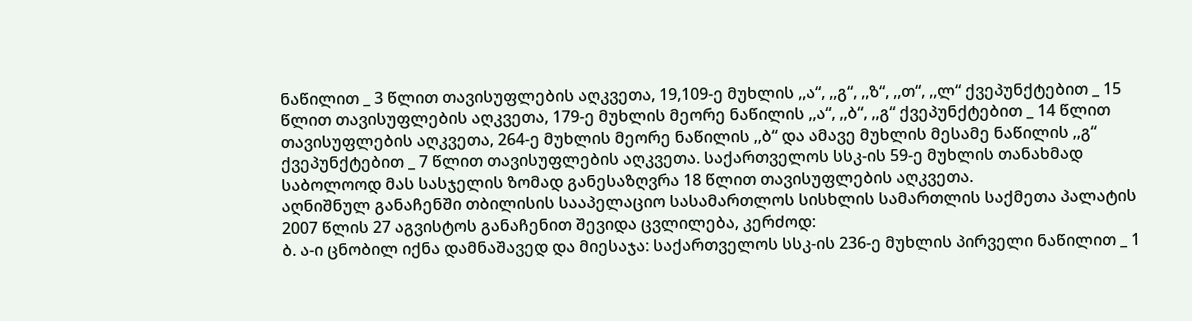ნაწილით _ 3 წლით თავისუფლების აღკვეთა, 19,109-ე მუხლის ,,ა“, ,,გ“, ,,ზ“, ,,თ“, ,,ლ“ ქვეპუნქტებით _ 15 წლით თავისუფლების აღკვეთა, 179-ე მუხლის მეორე ნაწილის ,,ა“, ,,ბ“, ,,გ“ ქვეპუნქტებით _ 14 წლით თავისუფლების აღკვეთა, 264-ე მუხლის მეორე ნაწილის ,,ბ“ და ამავე მუხლის მესამე ნაწილის ,,გ“ ქვეპუნქტებით _ 7 წლით თავისუფლების აღკვეთა. საქართველოს სსკ-ის 59-ე მუხლის თანახმად საბოლოოდ მას სასჯელის ზომად განესაზღვრა 18 წლით თავისუფლების აღკვეთა.
აღნიშნულ განაჩენში თბილისის სააპელაციო სასამართლოს სისხლის სამართლის საქმეთა პალატის 2007 წლის 27 აგვისტოს განაჩენით შევიდა ცვლილება, კერძოდ:
ბ. ა-ი ცნობილ იქნა დამნაშავედ და მიესაჯა: საქართველოს სსკ-ის 236-ე მუხლის პირველი ნაწილით _ 1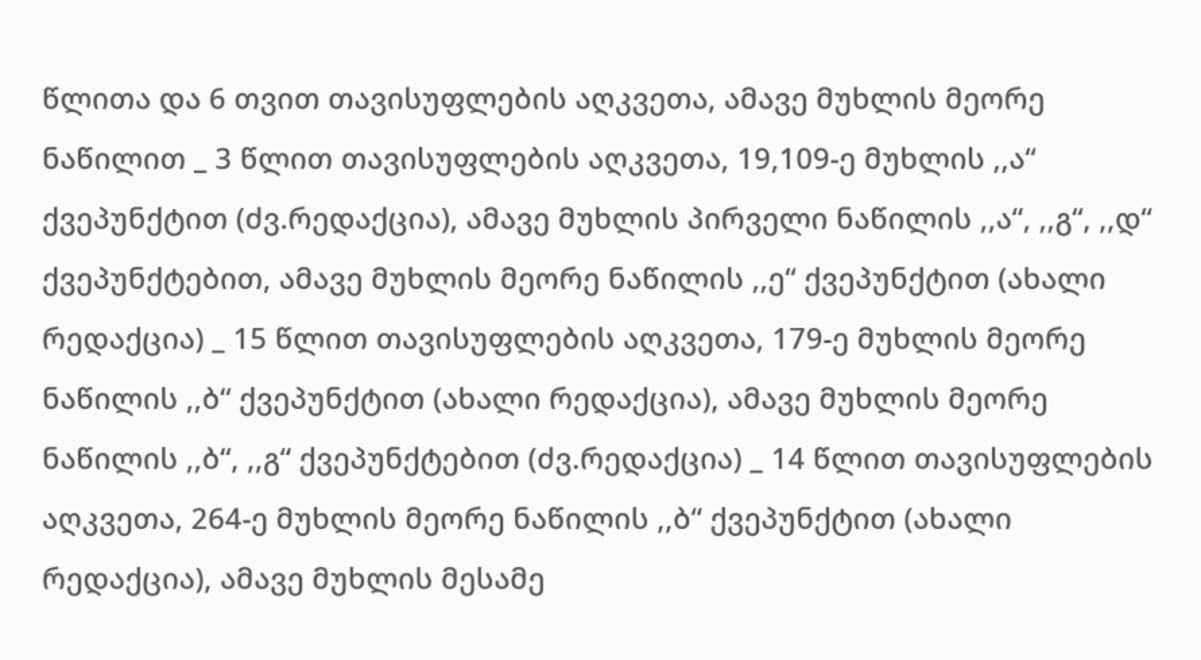წლითა და 6 თვით თავისუფლების აღკვეთა, ამავე მუხლის მეორე ნაწილით _ 3 წლით თავისუფლების აღკვეთა, 19,109-ე მუხლის ,,ა“ ქვეპუნქტით (ძვ.რედაქცია), ამავე მუხლის პირველი ნაწილის ,,ა“, ,,გ“, ,,დ“ ქვეპუნქტებით, ამავე მუხლის მეორე ნაწილის ,,ე“ ქვეპუნქტით (ახალი რედაქცია) _ 15 წლით თავისუფლების აღკვეთა, 179-ე მუხლის მეორე ნაწილის ,,ბ“ ქვეპუნქტით (ახალი რედაქცია), ამავე მუხლის მეორე ნაწილის ,,ბ“, ,,გ“ ქვეპუნქტებით (ძვ.რედაქცია) _ 14 წლით თავისუფლების აღკვეთა, 264-ე მუხლის მეორე ნაწილის ,,ბ“ ქვეპუნქტით (ახალი რედაქცია), ამავე მუხლის მესამე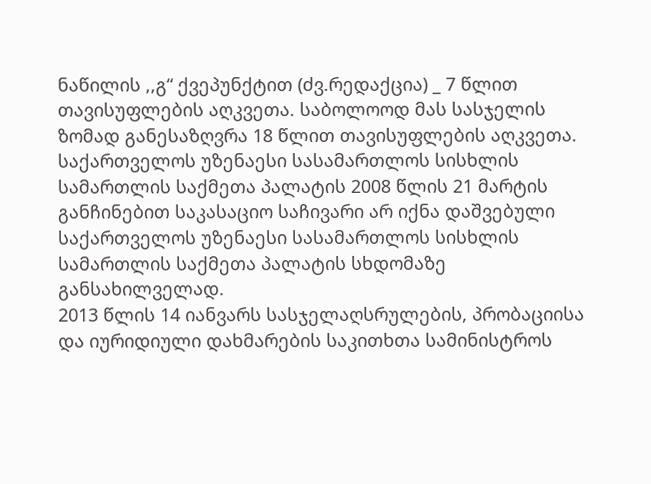ნაწილის ,,გ“ ქვეპუნქტით (ძვ.რედაქცია) _ 7 წლით თავისუფლების აღკვეთა. საბოლოოდ მას სასჯელის ზომად განესაზღვრა 18 წლით თავისუფლების აღკვეთა.
საქართველოს უზენაესი სასამართლოს სისხლის სამართლის საქმეთა პალატის 2008 წლის 21 მარტის განჩინებით საკასაციო საჩივარი არ იქნა დაშვებული საქართველოს უზენაესი სასამართლოს სისხლის სამართლის საქმეთა პალატის სხდომაზე განსახილველად.
2013 წლის 14 იანვარს სასჯელაღსრულების, პრობაციისა და იურიდიული დახმარების საკითხთა სამინისტროს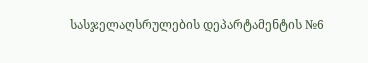სასჯელაღსრულების დეპარტამენტის №6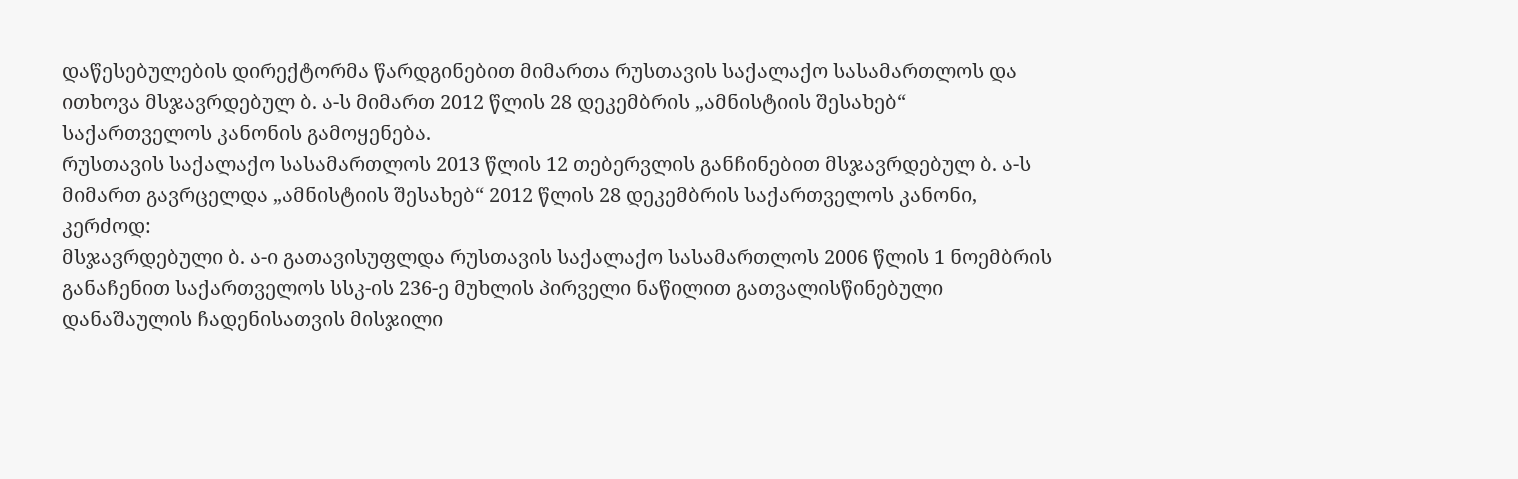დაწესებულების დირექტორმა წარდგინებით მიმართა რუსთავის საქალაქო სასამართლოს და ითხოვა მსჯავრდებულ ბ. ა-ს მიმართ 2012 წლის 28 დეკემბრის „ამნისტიის შესახებ“ საქართველოს კანონის გამოყენება.
რუსთავის საქალაქო სასამართლოს 2013 წლის 12 თებერვლის განჩინებით მსჯავრდებულ ბ. ა-ს მიმართ გავრცელდა „ამნისტიის შესახებ“ 2012 წლის 28 დეკემბრის საქართველოს კანონი, კერძოდ:
მსჯავრდებული ბ. ა-ი გათავისუფლდა რუსთავის საქალაქო სასამართლოს 2006 წლის 1 ნოემბრის განაჩენით საქართველოს სსკ-ის 236-ე მუხლის პირველი ნაწილით გათვალისწინებული დანაშაულის ჩადენისათვის მისჯილი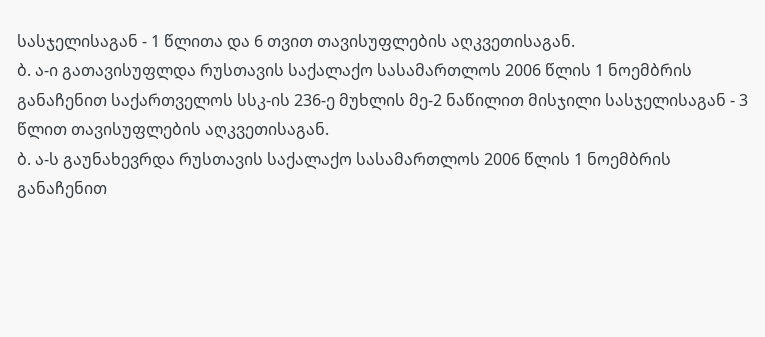სასჯელისაგან - 1 წლითა და 6 თვით თავისუფლების აღკვეთისაგან.
ბ. ა-ი გათავისუფლდა რუსთავის საქალაქო სასამართლოს 2006 წლის 1 ნოემბრის განაჩენით საქართველოს სსკ-ის 236-ე მუხლის მე-2 ნაწილით მისჯილი სასჯელისაგან - 3 წლით თავისუფლების აღკვეთისაგან.
ბ. ა-ს გაუნახევრდა რუსთავის საქალაქო სასამართლოს 2006 წლის 1 ნოემბრის განაჩენით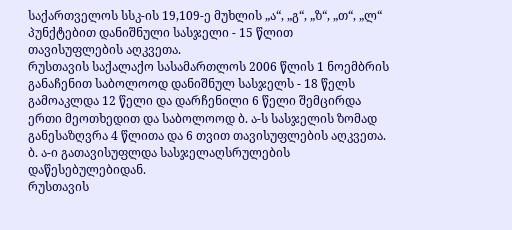საქართველოს სსკ-ის 19,109-ე მუხლის „ა“, „გ“, „ზ“, „თ“, „ლ“ პუნქტებით დანიშნული სასჯელი - 15 წლით თავისუფლების აღკვეთა.
რუსთავის საქალაქო სასამართლოს 2006 წლის 1 ნოემბრის განაჩენით საბოლოოდ დანიშნულ სასჯელს - 18 წელს გამოაკლდა 12 წელი და დარჩენილი 6 წელი შემცირდა ერთი მეოთხედით და საბოლოოდ ბ. ა-ს სასჯელის ზომად განესაზღვრა 4 წლითა და 6 თვით თავისუფლების აღკვეთა.
ბ. ა-ი გათავისუფლდა სასჯელაღსრულების დაწესებულებიდან.
რუსთავის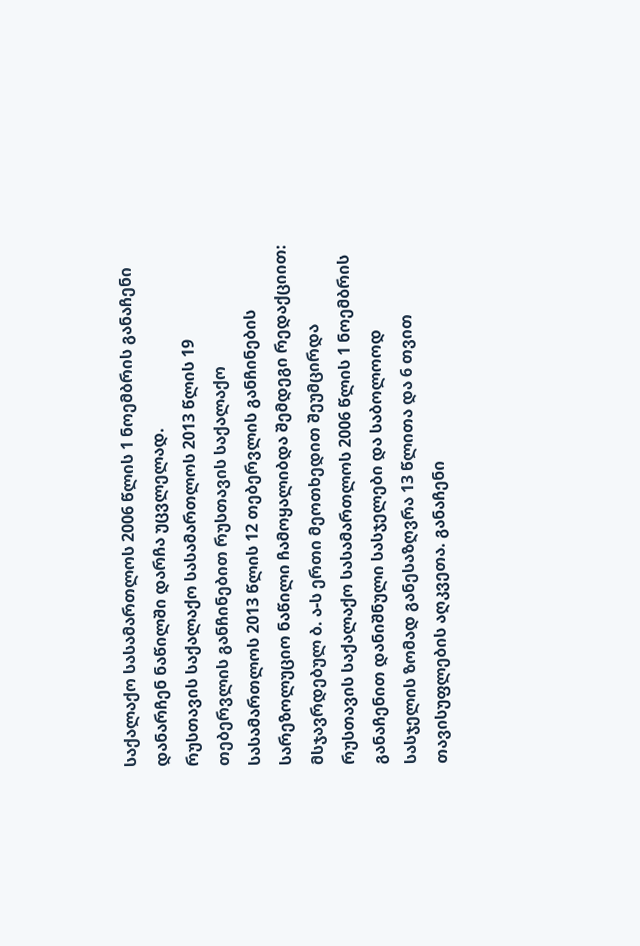საქალაქო სასამართლოს 2006 წლის 1 ნოემბრის განაჩენი დანარჩენ ნაწილში დარჩა უცვლელად.
რუსთავის საქალაქო სასამართლოს 2013 წლის 19 თებერვლის განჩინებით რუსთავის საქალაქო სასამართლოს 2013 წლის 12 თებერვლის განჩინების სარეზოლუციო ნაწილი ჩამოყალიბდა შემდეგი რედაქციით:
მსჯავრდებულ ბ. ა-ს ერთი მეოთხედით შეუმცირდა რუსთავის საქალაქო სასამართლოს 2006 წლის 1 ნოემბრის განაჩენით დანიშნული სასჯელები და საბოლოოდ სასჯელის ზომად განესაზღვრა 13 წლითა და 6 თვით თავისუფლების აღკვეთა. განაჩენი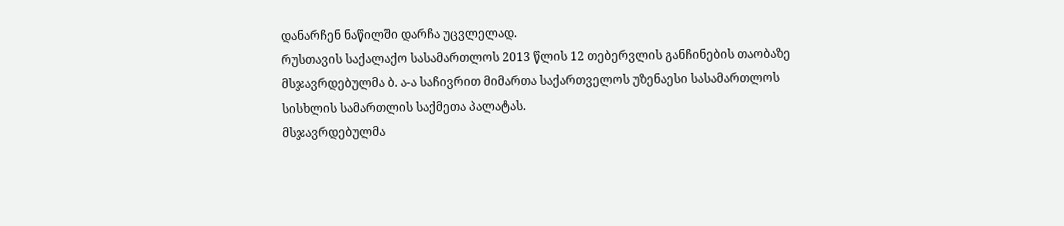დანარჩენ ნაწილში დარჩა უცვლელად.
რუსთავის საქალაქო სასამართლოს 2013 წლის 12 თებერვლის განჩინების თაობაზე მსჯავრდებულმა ბ. ა-ა საჩივრით მიმართა საქართველოს უზენაესი სასამართლოს სისხლის სამართლის საქმეთა პალატას.
მსჯავრდებულმა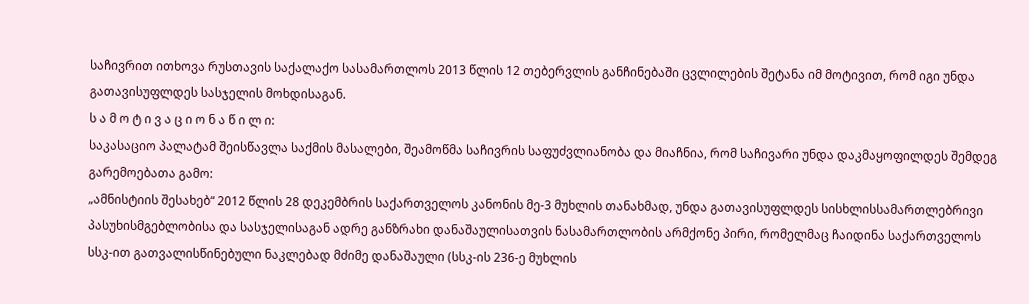საჩივრით ითხოვა რუსთავის საქალაქო სასამართლოს 2013 წლის 12 თებერვლის განჩინებაში ცვლილების შეტანა იმ მოტივით, რომ იგი უნდა გათავისუფლდეს სასჯელის მოხდისაგან.
ს ა მ ო ტ ი ვ ა ც ი ო ნ ა წ ი ლ ი:
საკასაციო პალატამ შეისწავლა საქმის მასალები, შეამოწმა საჩივრის საფუძვლიანობა და მიაჩნია, რომ საჩივარი უნდა დაკმაყოფილდეს შემდეგ გარემოებათა გამო:
„ამნისტიის შესახებ“ 2012 წლის 28 დეკემბრის საქართველოს კანონის მე-3 მუხლის თანახმად, უნდა გათავისუფლდეს სისხლისსამართლებრივი პასუხისმგებლობისა და სასჯელისაგან ადრე განზრახი დანაშაულისათვის ნასამართლობის არმქონე პირი, რომელმაც ჩაიდინა საქართველოს სსკ-ით გათვალისწინებული ნაკლებად მძიმე დანაშაული (სსკ-ის 236-ე მუხლის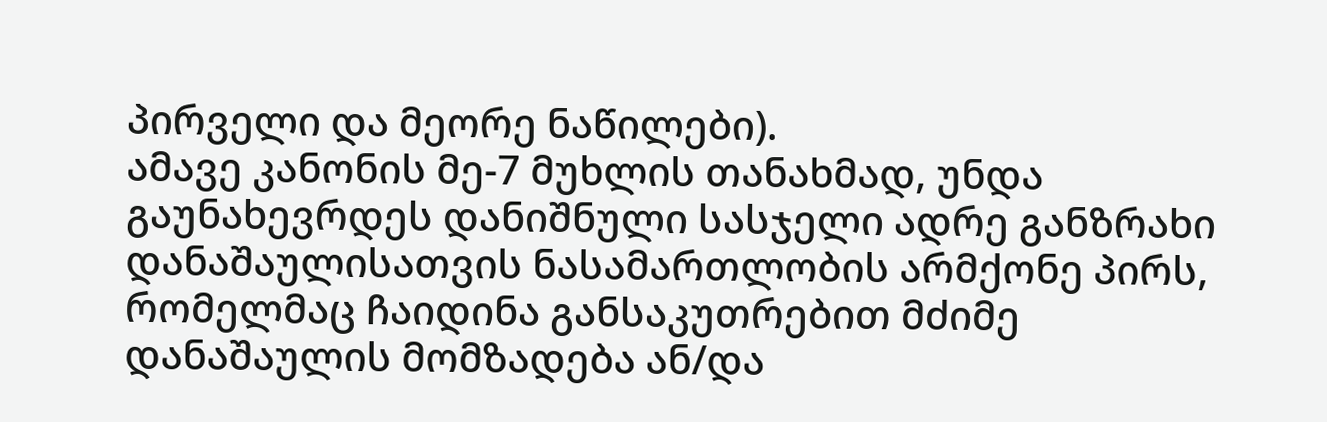პირველი და მეორე ნაწილები).
ამავე კანონის მე-7 მუხლის თანახმად, უნდა გაუნახევრდეს დანიშნული სასჯელი ადრე განზრახი დანაშაულისათვის ნასამართლობის არმქონე პირს, რომელმაც ჩაიდინა განსაკუთრებით მძიმე დანაშაულის მომზადება ან/და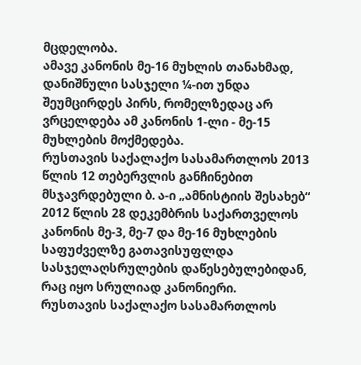მცდელობა.
ამავე კანონის მე-16 მუხლის თანახმად, დანიშნული სასჯელი ¼-ით უნდა შეუმცირდეს პირს, რომელზედაც არ ვრცელდება ამ კანონის 1-ლი - მე-15 მუხლების მოქმედება.
რუსთავის საქალაქო სასამართლოს 2013 წლის 12 თებერვლის განჩინებით მსჯავრდებული ბ. ა-ი „ამნისტიის შესახებ“ 2012 წლის 28 დეკემბრის საქართველოს კანონის მე-3, მე-7 და მე-16 მუხლების საფუძველზე გათავისუფლდა სასჯელაღსრულების დაწესებულებიდან, რაც იყო სრულიად კანონიერი.
რუსთავის საქალაქო სასამართლოს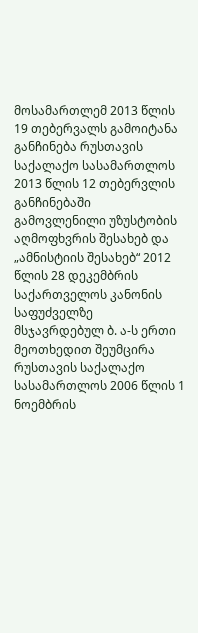მოსამართლემ 2013 წლის 19 თებერვალს გამოიტანა განჩინება რუსთავის საქალაქო სასამართლოს 2013 წლის 12 თებერვლის განჩინებაში გამოვლენილი უზუსტობის აღმოფხვრის შესახებ და „ამნისტიის შესახებ“ 2012 წლის 28 დეკემბრის საქართველოს კანონის საფუძველზე მსჯავრდებულ ბ. ა-ს ერთი მეოთხედით შეუმცირა რუსთავის საქალაქო სასამართლოს 2006 წლის 1 ნოემბრის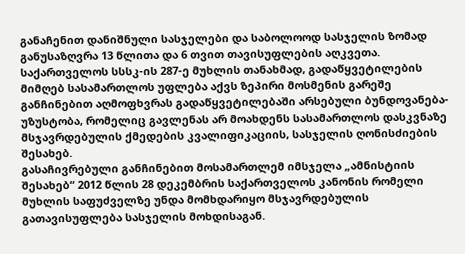განაჩენით დანიშნული სასჯელები და საბოლოოდ სასჯელის ზომად განუსაზღვრა 13 წლითა და 6 თვით თავისუფლების აღკვეთა.
საქართველოს სსსკ-ის 287-ე მუხლის თანახმად, გადაწყვეტილების მიმღებ სასამართლოს უფლება აქვს ზეპირი მოსმენის გარეშე განჩინებით აღმოფხვრას გადაწყვეტილებაში არსებული ბუნდოვანება-უზუსტობა, რომელიც გავლენას არ მოახდენს სასამართლოს დასკვნაზე მსჯავრდებულის ქმედების კვალიფიკაციის, სასჯელის ღონისძიების შესახებ.
გასაჩივრებული განჩინებით მოსამართლემ იმსჯელა „ამნისტიის შესახებ“ 2012 წლის 28 დეკემბრის საქართველოს კანონის რომელი მუხლის საფუძველზე უნდა მომხდარიყო მსჯავრდებულის გათავისუფლება სასჯელის მოხდისაგან.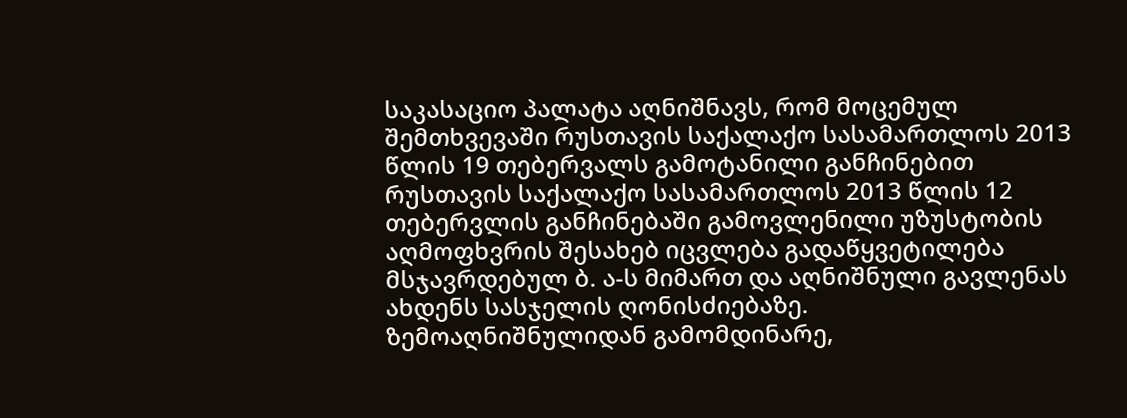საკასაციო პალატა აღნიშნავს, რომ მოცემულ შემთხვევაში რუსთავის საქალაქო სასამართლოს 2013 წლის 19 თებერვალს გამოტანილი განჩინებით რუსთავის საქალაქო სასამართლოს 2013 წლის 12 თებერვლის განჩინებაში გამოვლენილი უზუსტობის აღმოფხვრის შესახებ იცვლება გადაწყვეტილება მსჯავრდებულ ბ. ა-ს მიმართ და აღნიშნული გავლენას ახდენს სასჯელის ღონისძიებაზე.
ზემოაღნიშნულიდან გამომდინარე,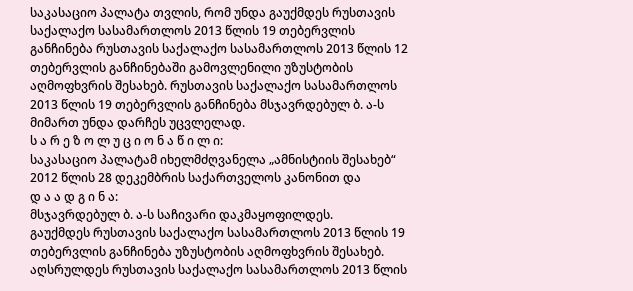საკასაციო პალატა თვლის, რომ უნდა გაუქმდეს რუსთავის საქალაქო სასამართლოს 2013 წლის 19 თებერვლის განჩინება რუსთავის საქალაქო სასამართლოს 2013 წლის 12 თებერვლის განჩინებაში გამოვლენილი უზუსტობის აღმოფხვრის შესახებ. რუსთავის საქალაქო სასამართლოს 2013 წლის 19 თებერვლის განჩინება მსჯავრდებულ ბ. ა-ს მიმართ უნდა დარჩეს უცვლელად.
ს ა რ ე ზ ო ლ უ ც ი ო ნ ა წ ი ლ ი:
საკასაციო პალატამ იხელმძღვანელა „ამნისტიის შესახებ“ 2012 წლის 28 დეკემბრის საქართველოს კანონით და
დ ა ა დ გ ი ნ ა:
მსჯავრდებულ ბ. ა-ს საჩივარი დაკმაყოფილდეს.
გაუქმდეს რუსთავის საქალაქო სასამართლოს 2013 წლის 19 თებერვლის განჩინება უზუსტობის აღმოფხვრის შესახებ.
აღსრულდეს რუსთავის საქალაქო სასამართლოს 2013 წლის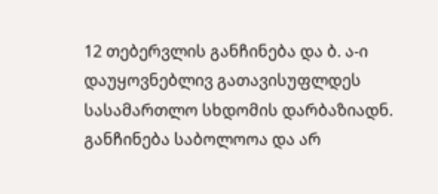12 თებერვლის განჩინება და ბ. ა-ი დაუყოვნებლივ გათავისუფლდეს სასამართლო სხდომის დარბაზიადნ.
განჩინება საბოლოოა და არ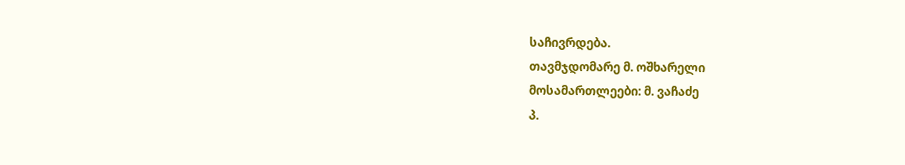საჩივრდება.
თავმჯდომარე მ. ოშხარელი
მოსამართლეები: მ. ვაჩაძე
პ.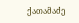ქათამაძე